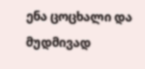ენა ცოცხალი და მუდმივად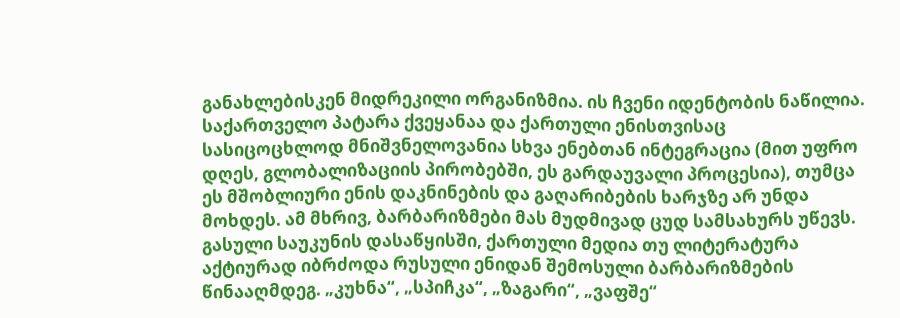განახლებისკენ მიდრეკილი ორგანიზმია. ის ჩვენი იდენტობის ნაწილია. საქართველო პატარა ქვეყანაა და ქართული ენისთვისაც სასიცოცხლოდ მნიშვნელოვანია სხვა ენებთან ინტეგრაცია (მით უფრო დღეს, გლობალიზაციის პირობებში, ეს გარდაუვალი პროცესია), თუმცა ეს მშობლიური ენის დაკნინების და გაღარიბების ხარჯზე არ უნდა მოხდეს. ამ მხრივ, ბარბარიზმები მას მუდმივად ცუდ სამსახურს უწევს.
გასული საუკუნის დასაწყისში, ქართული მედია თუ ლიტერატურა აქტიურად იბრძოდა რუსული ენიდან შემოსული ბარბარიზმების წინააღმდეგ. „კუხნა“, „სპიჩკა“, „ზაგარი“, „ვაფშე“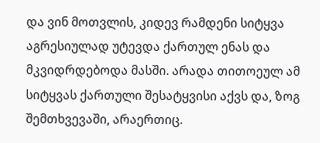და ვინ მოთვლის, კიდევ რამდენი სიტყვა აგრესიულად უტევდა ქართულ ენას და მკვიდრდებოდა მასში. არადა თითოეულ ამ სიტყვას ქართული შესატყვისი აქვს და, ზოგ შემთხვევაში, არაერთიც.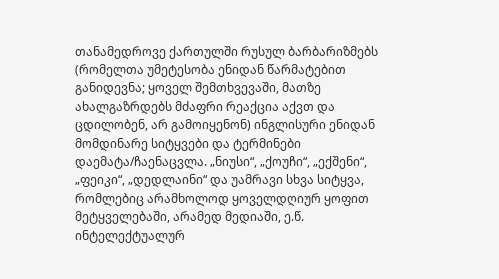თანამედროვე ქართულში რუსულ ბარბარიზმებს (რომელთა უმეტესობა ენიდან წარმატებით განიდევნა; ყოველ შემთხვევაში, მათზე ახალგაზრდებს მძაფრი რეაქცია აქვთ და ცდილობენ, არ გამოიყენონ) ინგლისური ენიდან მომდინარე სიტყვები და ტერმინები დაემატა/ჩაენაცვლა. „ნიუსი“, „ქოუჩი“, „ექშენი“, „ფეიკი“, „დედლაინი“ და უამრავი სხვა სიტყვა, რომლებიც არამხოლოდ ყოველდღიურ ყოფით მეტყველებაში, არამედ მედიაში, ე.წ. ინტელექტუალურ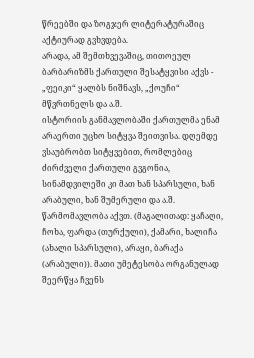წრეებში და ზოგჯერ ლიტერატურაშიც აქტიურად გვხვდება.
არადა, ამ შემთხვევაშიც, თითოეულ ბარბარიზმს ქართული შესატყვისი აქვს - „ფეიკი“ ყალბს ნიშნავს, „ქოუჩი“ მწვრთნელს და ა.შ.
ისტორიის განმავლობაში ქართულმა ენამ არაერთი უცხო სიტყვა შეითვისა. დღემდე ვსაუბრობთ სიტყვებით, რომლებიც ძირძველი ქართული გვგონია, სინამდვილეში კი მათ ხან სპარსული, ხან არაბული, ხან შუმერული და ა.შ. წარმომავლობა აქვთ. (მაგალითად: ყაჩაღი, ჩოხა, ფარდა (თურქული), ქამარი, ხალიჩა (ახალი სპარსული), არაყი, ბარაქა (არაბული)). მათი უმეტესობა ორგანულად შეერწყა ჩვენს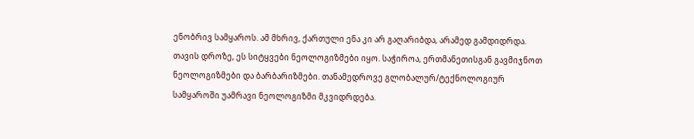ენობრივ სამყაროს. ამ მხრივ, ქართული ენა კი არ გაღარიბდა, არამედ გამდიდრდა.
თავის დროზე, ეს სიტყვები ნეოლოგიზმები იყო. საჭიროა, ერთმანეთისგან გავმიჯნოთ ნეოლოგიზმები და ბარბარიზმები. თანამედროვე გლობალურ/ტექნოლოგიურ სამყაროში უამრავი ნეოლოგიზმი მკვიდრდება.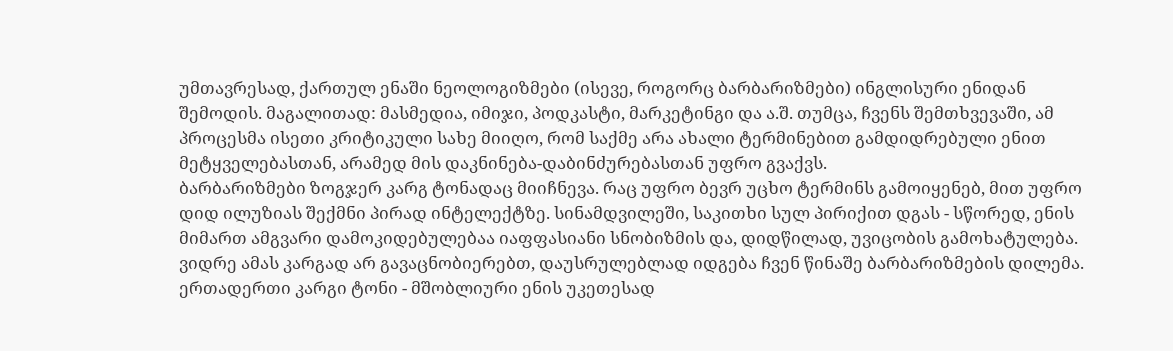უმთავრესად, ქართულ ენაში ნეოლოგიზმები (ისევე, როგორც ბარბარიზმები) ინგლისური ენიდან შემოდის. მაგალითად: მასმედია, იმიჯი, პოდკასტი, მარკეტინგი და ა.შ. თუმცა, ჩვენს შემთხვევაში, ამ პროცესმა ისეთი კრიტიკული სახე მიიღო, რომ საქმე არა ახალი ტერმინებით გამდიდრებული ენით მეტყველებასთან, არამედ მის დაკნინება-დაბინძურებასთან უფრო გვაქვს.
ბარბარიზმები ზოგჯერ კარგ ტონადაც მიიჩნევა. რაც უფრო ბევრ უცხო ტერმინს გამოიყენებ, მით უფრო დიდ ილუზიას შექმნი პირად ინტელექტზე. სინამდვილეში, საკითხი სულ პირიქით დგას - სწორედ, ენის მიმართ ამგვარი დამოკიდებულებაა იაფფასიანი სნობიზმის და, დიდწილად, უვიცობის გამოხატულება. ვიდრე ამას კარგად არ გავაცნობიერებთ, დაუსრულებლად იდგება ჩვენ წინაშე ბარბარიზმების დილემა.
ერთადერთი კარგი ტონი - მშობლიური ენის უკეთესად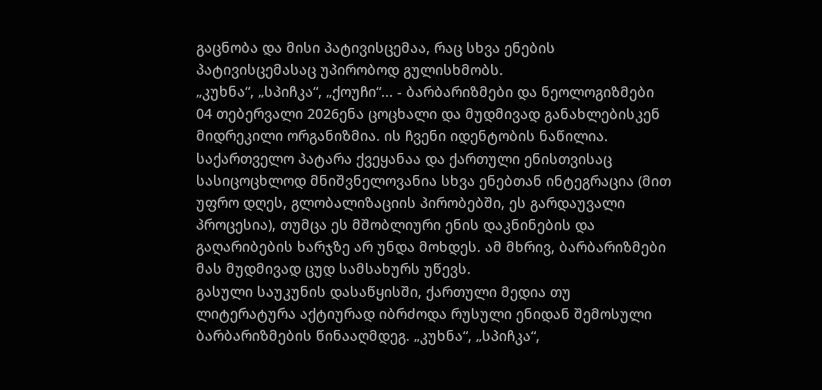გაცნობა და მისი პატივისცემაა, რაც სხვა ენების პატივისცემასაც უპირობოდ გულისხმობს.
„კუხნა“, „სპიჩკა“, „ქოუჩი“... - ბარბარიზმები და ნეოლოგიზმები
04 თებერვალი 2026ენა ცოცხალი და მუდმივად განახლებისკენ მიდრეკილი ორგანიზმია. ის ჩვენი იდენტობის ნაწილია. საქართველო პატარა ქვეყანაა და ქართული ენისთვისაც სასიცოცხლოდ მნიშვნელოვანია სხვა ენებთან ინტეგრაცია (მით უფრო დღეს, გლობალიზაციის პირობებში, ეს გარდაუვალი პროცესია), თუმცა ეს მშობლიური ენის დაკნინების და გაღარიბების ხარჯზე არ უნდა მოხდეს. ამ მხრივ, ბარბარიზმები მას მუდმივად ცუდ სამსახურს უწევს.
გასული საუკუნის დასაწყისში, ქართული მედია თუ ლიტერატურა აქტიურად იბრძოდა რუსული ენიდან შემოსული ბარბარიზმების წინააღმდეგ. „კუხნა“, „სპიჩკა“,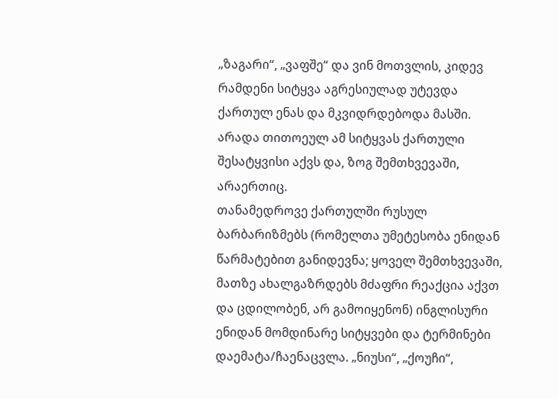„ზაგარი“, „ვაფშე“ და ვინ მოთვლის, კიდევ რამდენი სიტყვა აგრესიულად უტევდა ქართულ ენას და მკვიდრდებოდა მასში. არადა თითოეულ ამ სიტყვას ქართული შესატყვისი აქვს და, ზოგ შემთხვევაში, არაერთიც.
თანამედროვე ქართულში რუსულ ბარბარიზმებს (რომელთა უმეტესობა ენიდან წარმატებით განიდევნა; ყოველ შემთხვევაში, მათზე ახალგაზრდებს მძაფრი რეაქცია აქვთ და ცდილობენ, არ გამოიყენონ) ინგლისური ენიდან მომდინარე სიტყვები და ტერმინები დაემატა/ჩაენაცვლა. „ნიუსი“, „ქოუჩი“,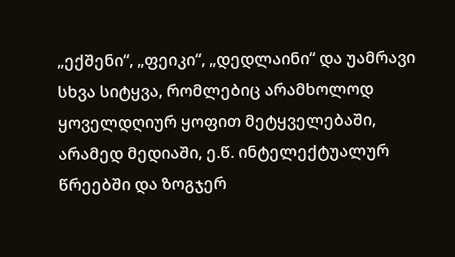„ექშენი“, „ფეიკი“, „დედლაინი“ და უამრავი სხვა სიტყვა, რომლებიც არამხოლოდ ყოველდღიურ ყოფით მეტყველებაში, არამედ მედიაში, ე.წ. ინტელექტუალურ წრეებში და ზოგჯერ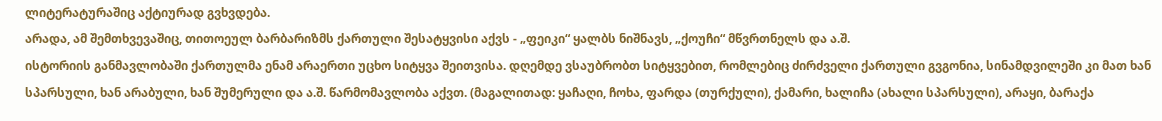ლიტერატურაშიც აქტიურად გვხვდება.
არადა, ამ შემთხვევაშიც, თითოეულ ბარბარიზმს ქართული შესატყვისი აქვს - „ფეიკი“ ყალბს ნიშნავს, „ქოუჩი“ მწვრთნელს და ა.შ.
ისტორიის განმავლობაში ქართულმა ენამ არაერთი უცხო სიტყვა შეითვისა. დღემდე ვსაუბრობთ სიტყვებით, რომლებიც ძირძველი ქართული გვგონია, სინამდვილეში კი მათ ხან სპარსული, ხან არაბული, ხან შუმერული და ა.შ. წარმომავლობა აქვთ. (მაგალითად: ყაჩაღი, ჩოხა, ფარდა (თურქული), ქამარი, ხალიჩა (ახალი სპარსული), არაყი, ბარაქა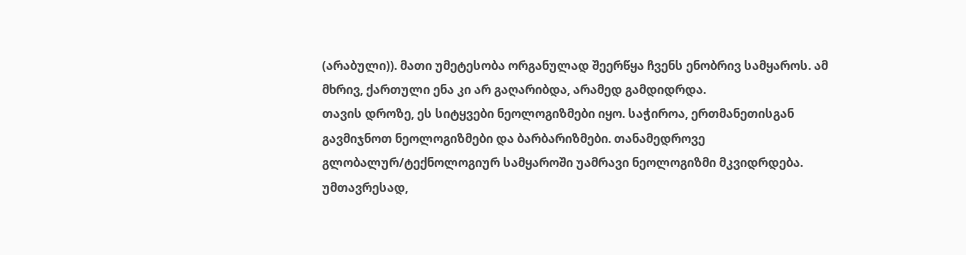(არაბული)). მათი უმეტესობა ორგანულად შეერწყა ჩვენს ენობრივ სამყაროს. ამ მხრივ, ქართული ენა კი არ გაღარიბდა, არამედ გამდიდრდა.
თავის დროზე, ეს სიტყვები ნეოლოგიზმები იყო. საჭიროა, ერთმანეთისგან გავმიჯნოთ ნეოლოგიზმები და ბარბარიზმები. თანამედროვე გლობალურ/ტექნოლოგიურ სამყაროში უამრავი ნეოლოგიზმი მკვიდრდება. უმთავრესად,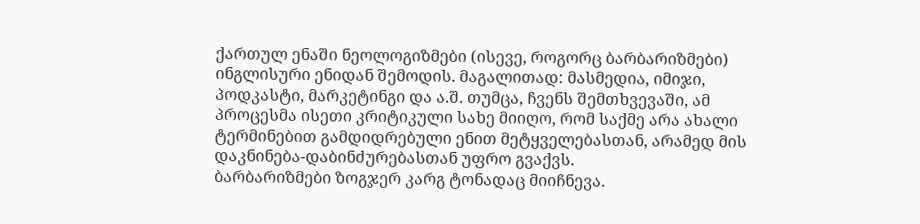ქართულ ენაში ნეოლოგიზმები (ისევე, როგორც ბარბარიზმები) ინგლისური ენიდან შემოდის. მაგალითად: მასმედია, იმიჯი, პოდკასტი, მარკეტინგი და ა.შ. თუმცა, ჩვენს შემთხვევაში, ამ პროცესმა ისეთი კრიტიკული სახე მიიღო, რომ საქმე არა ახალი ტერმინებით გამდიდრებული ენით მეტყველებასთან, არამედ მის დაკნინება-დაბინძურებასთან უფრო გვაქვს.
ბარბარიზმები ზოგჯერ კარგ ტონადაც მიიჩნევა.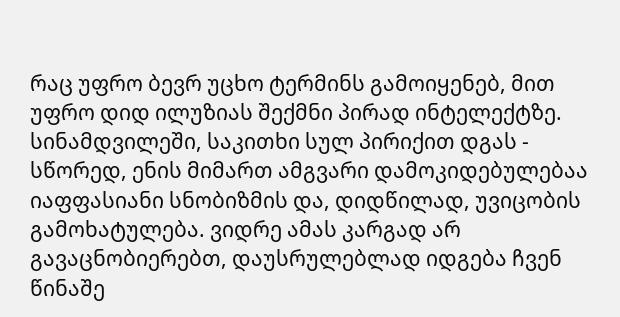რაც უფრო ბევრ უცხო ტერმინს გამოიყენებ, მით უფრო დიდ ილუზიას შექმნი პირად ინტელექტზე. სინამდვილეში, საკითხი სულ პირიქით დგას - სწორედ, ენის მიმართ ამგვარი დამოკიდებულებაა იაფფასიანი სნობიზმის და, დიდწილად, უვიცობის გამოხატულება. ვიდრე ამას კარგად არ გავაცნობიერებთ, დაუსრულებლად იდგება ჩვენ წინაშე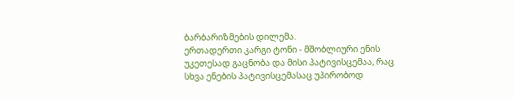ბარბარიზმების დილემა.
ერთადერთი კარგი ტონი - მშობლიური ენის უკეთესად გაცნობა და მისი პატივისცემაა, რაც სხვა ენების პატივისცემასაც უპირობოდ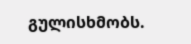გულისხმობს.